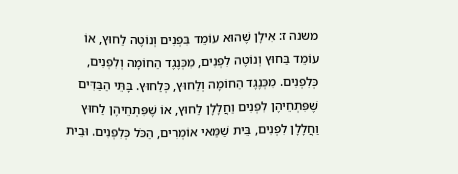משנה ז: אִילָן שֶׁהוּא עוֹמֵד בִּפְנִים וְנוֹטֶה לַחוּץ, אוֹ עוֹמֵד בַּחוּץ וְנוֹטֶה לִפְנִים, מִכְּנֶגֶד הַחוֹמָה וְלִפְנִים, כְּלִפְנִים. מִכְּנֶגֶד הַחוֹמָה וְלַחוּץ, כְּלַחוּץ. בָּתֵּי הַבַּדִּים שֶׁפִּתְחֵיהֶן לִפְנִים וַחֲלָלָן לַחוּץ, אוֹ שֶׁפִּתְחֵיהֶן לַחוּץ וַחֲלָלָן לִפְנִים, בֵּית שַׁמַּאי אוֹמְרִים, הַכֹּל כְּלִפְנִים. וּבֵית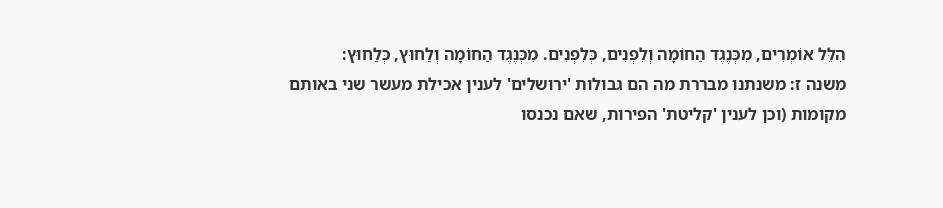הִלֵּל אוֹמְרִים, מִכְּנֶגֶד הַחוֹמָה וְלִפְנִים, כְּלִפְנִים. מִכְּנֶגֶד הַחוֹמָה וְלַחוּץ, כְּלַחוּץ:
משנה ז: משנתנו מבררת מה הם גבולות 'ירושלים' לענין אכילת מעשר שני באותם מקומות (וכן לענין 'קליטת' הפירות, שאם נכנסו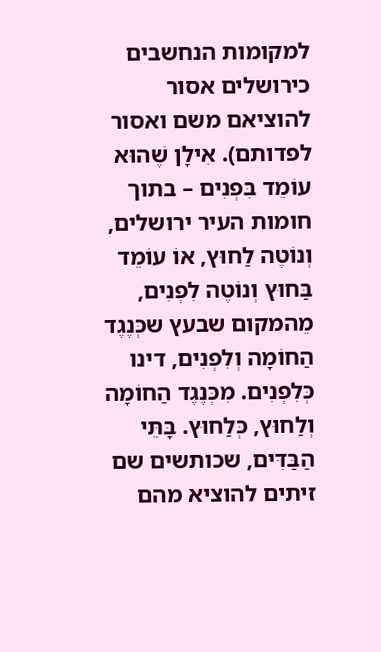למקומות הנחשבים כירושלים אסור להוציאם משם ואסור לפדותם). אִילָן שֶׁהוּא עוֹמֵד בִּפְנִים – בתוך חומות העיר ירושלים, וְנוֹטֶה לַחוּץ, אוֹ עוֹמֵד בַּחוּץ וְנוֹטֶה לִפְנִים, מֵהמקום שבעץ שכְּנֶגֶד הַחוֹמָה וְלִפְנִים, דינו כְּלִפְנִים. מִכְּנֶגֶד הַחוֹמָה וְלַחוּץ, כְּלַחוּץ. בָּתֵּי הַבַּדִּים, שכותשים שם זיתים להוציא מהם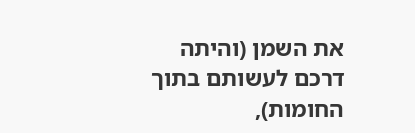את השמן (והיתה דרכם לעשותם בתוך החומות),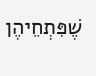שֶׁפִּתְחֵיהֶן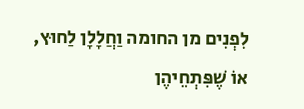לִפְנִים מן החומה וַחֲלָלָן לַחוּץ, אוֹ שֶׁפִּתְחֵיהֶן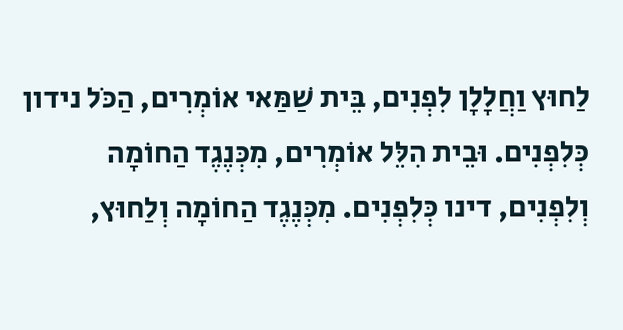לַחוּץ וַחֲלָלָן לִפְנִים, בֵּית שַׁמַּאי אוֹמְרִים, הַכֹּל נידון כְּלִפְנִים. וּבֵית הִלֵּל אוֹמְרִים, מִכְּנֶגֶד הַחוֹמָה וְלִפְנִים, דינו כְּלִפְנִים. מִכְּנֶגֶד הַחוֹמָה וְלַחוּץ,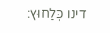דינו כְּלַחוּץ: